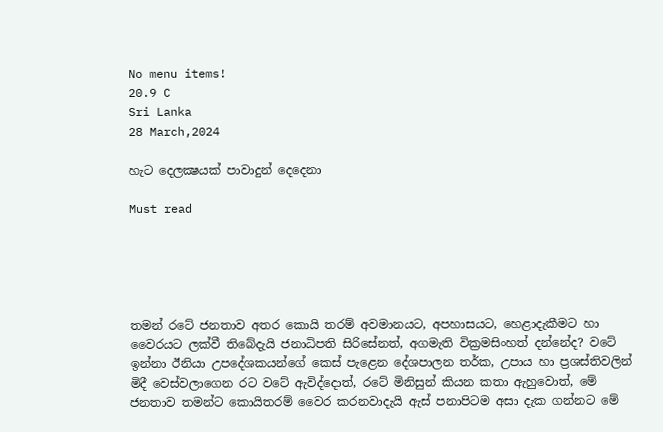No menu items!
20.9 C
Sri Lanka
28 March,2024

හැට දෙලක්‍ෂයක් පාවාදුන් දෙදෙනා

Must read





තමන් රටේ ජනතාව අතර කොයි තරම් අවමානයට, අපහාසයට, හෙළාදැකීමට හා වෛරයට ලක්වී තිබේදැයි ජනාධිපති සිරිසේනත්, අගමැති වික්‍රමසිංහත් දන්නේද? වටේ ඉන්නා ඊනියා උපදේශකයන්ගේ කෙස් පැළෙන දේශපාලන තර්ක, උපාය හා ප්‍රශස්තිවලින් මිදී වෙස්වලාගෙන රට වටේ ඇවිද්දොත්, රටේ මිනිසුන් කියන කතා ඇහුවොත්, මේ ජනතාව තමන්ට කොයිතරම් වෛර කරනවාදැයි ඇස් පනාපිටම අසා දැක ගන්නට මේ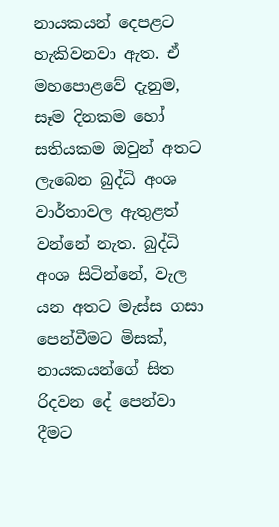නායකයන් දෙපළට හැකිවනවා ඇත. ඒ මහපොළවේ දැනුම, සෑම දිනකම හෝ සතියකම ඔවුන් අතට ලැබෙන බුද්ධි අංශ වාර්තාවල ඇතුළත් වන්නේ නැත. බුද්ධි අංශ සිටින්නේ, වැල යන අතට මැස්ස ගසා පෙන්වීමට මිසක්, නායකයන්ගේ සිත රිදවන දේ පෙන්වා දීමට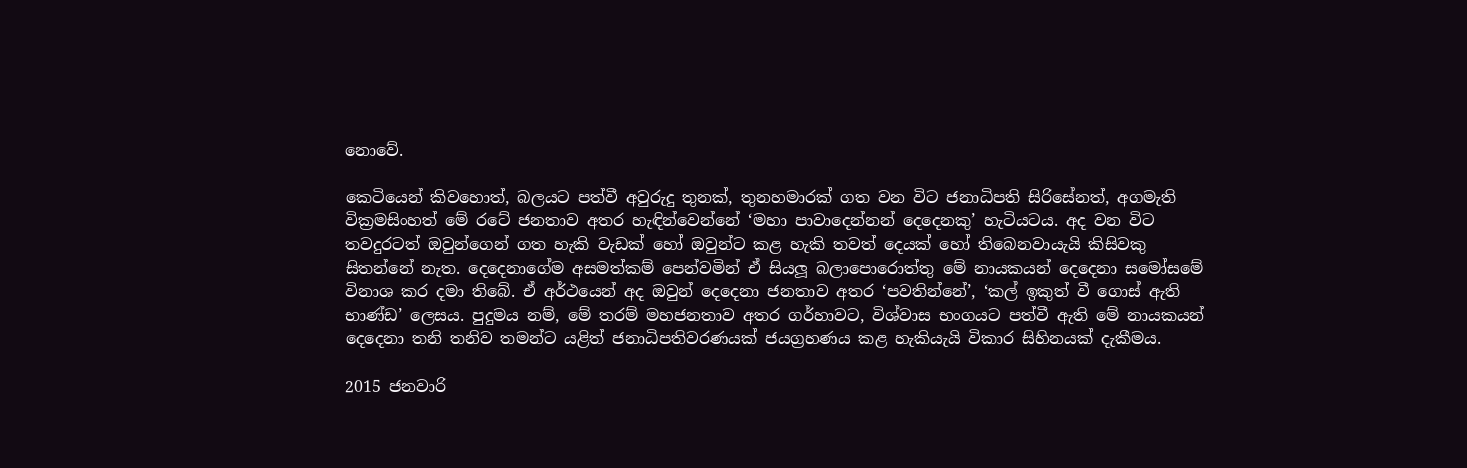නොවේ.

කෙටියෙන් කිවහොත්, බලයට පත්වී අවුරුදු තුනක්, තුනහමාරක් ගත වන විට ජනාධිපති සිරිසේනත්, අගමැති වික්‍රමසිංහත් මේ රටේ ජනතාව අතර හැඳින්වෙන්නේ ‘මහා පාවාදෙන්නන් දෙදෙනකු’ හැටියටය. අද වන විට තවදුරටත් ඔවුන්ගෙන් ගත හැකි වැඩක් හෝ ඔවුන්ට කළ හැකි තවත් දෙයක් හෝ තිබෙනවායැයි කිසිවකු සිතන්නේ නැත. දෙදෙනාගේම අසමත්කම් පෙන්වමින් ඒ සියලූ බලාපොරොත්තු මේ නායකයන් දෙදෙනා සමෝසමේ විනාශ කර දමා තිබේ. ඒ අර්ථයෙන් අද ඔවුන් දෙදෙනා ජනතාව අතර ‘පවතින්නේ’, ‘කල් ඉකුත් වී ගොස් ඇති භාණ්ඩ’ ලෙසය. පුදුමය නම්, මේ තරම් මහජනතාව අතර ගර්හාවට, විශ්වාස භංගයට පත්වී ඇති මේ නායකයන් දෙදෙනා තනි තනිව තමන්ට යළිත් ජනාධිපතිවරණයක් ජයග්‍රහණය කළ හැකියැයි විකාර සිහිනයක් දැකීමය.

2015 ජනවාරි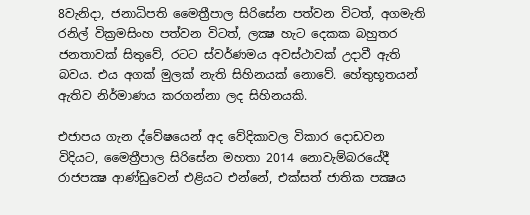8වැනිදා, ජනාධිපති මෛත්‍රීපාල සිරිසේන පත්වන විටත්, අගමැති රනිල් වික්‍රමසිංහ පත්වන විටත්, ලක්‍ෂ හැට දෙකක බහුතර ජනතාවක් සිතුවේ, රටට ස්වර්ණමය අවස්ථාවක් උදාවී ඇති බවය. එය අගක් මුලක් නැති සිහිනයක් නොවේ. හේතුභූතයන් ඇතිව නිර්මාණය කරගන්නා ලද සිහිනයකි.

එජාපය ගැන ද්වේෂයෙන් අද වේදිකාවල විකාර දොඩවන විදියට, මෛත්‍රීපාල සිරිසේන මහතා 2014 නොවැම්බරයේදී රාජපක්‍ෂ ආණ්ඩුවෙන් එළියට එන්නේ, එක්සත් ජාතික පක්‍ෂය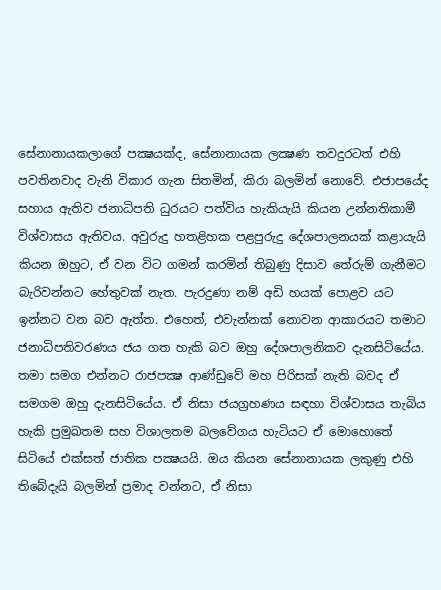සේනානායකලාගේ පක්‍ෂයක්ද, සේනානායක ලක්‍ෂණ තවදුරටත් එහි පවතිනවාද වැනි විකාර ගැන සිතමින්, කිරා බලමින් නොවේ. එජාපයේද සහාය ඇතිව ජනාධිපති ධුරයට පත්විය හැකියැයි කියන උන්නතිකාමී විශ්වාසය ඇතිවය. අවුරුදු හතළිහක පළපුරුදු දේශපාලනයක් කළායැයි කියන ඔහුට, ඒ වන විට ගමන් කරමින් තිබුණු දිසාව තේරුම් ගැනීමට බැරිවන්නට හේතුවක් නැත. පැරදුණා නම් අඩි හයක් පොළව යට ඉන්නට වන බව ඇත්ත. එහෙත්, එවැන්නක් නොවන ආකාරයට තමාට ජනාධිපතිවරණය ජය ගත හැකි බව ඔහු දේශපාලනිකව දැනසිටියේය. තමා සමග එන්නට රාජපක්‍ෂ ආණ්ඩුවේ මහ පිරිසක් නැති බවද ඒ සමගම ඔහු දැනසිටියේය. ඒ නිසා ජයග්‍රහණය සඳහා විශ්වාසය තැබිය හැකි ප්‍රමුඛතම සහ විශාලතම බලවේගය හැටියට ඒ මොහොතේ සිටියේ එක්සත් ජාතික පක්‍ෂයයි. ඔය කියන සේනානායක ලකුණු එහි තිබේදැයි බලමින් ප්‍රමාද වන්නට, ඒ නිසා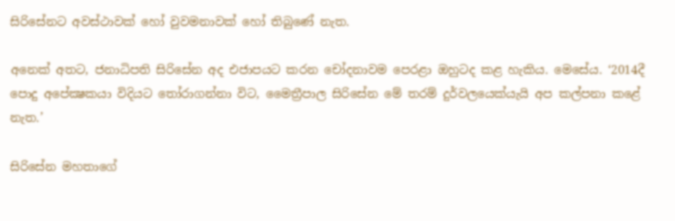සිරිසේනට අවස්ථාවක් හෝ වුවමනාවක් හෝ තිබුණේ නැත.

අනෙක් අතට, ජනාධිපති සිරිසේන අද එජාපයට කරන චෝදනාවම පෙරළා ඔහුටද කළ හැකිය. මෙසේය. ‘2014දී පොදු අපේක්‍ෂකයා විදියට තෝරාගන්නා විට, මෛත්‍රීපාල සිරිසේන මේ තරම් දුර්වලයෙක්යැයි අප කල්පනා කළේ නැත.’

සිරිසේන මහතාගේ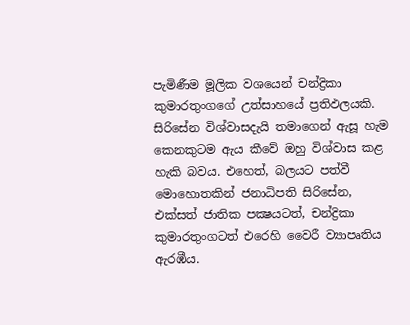පැමිණීම මූලික වශයෙන් චන්ද්‍රිකා කුමාරතුංගගේ උත්සාහයේ ප්‍රතිඵලයකි. සිරිසේන විශ්වාසදැයි තමාගෙන් ඇසූ හැම කෙනකුටම ඇය කීවේ ඔහු විශ්වාස කළ හැකි බවය. එහෙත්, බලයට පත්වී මොහොතකින් ජනාධිපති සිරිසේන, එක්සත් ජාතික පක්‍ෂයටත්, චන්ද්‍රිකා කුමාරතුංගටත් එරෙහි වෛරී ව්‍යාපෘතිය ඇරඹීය.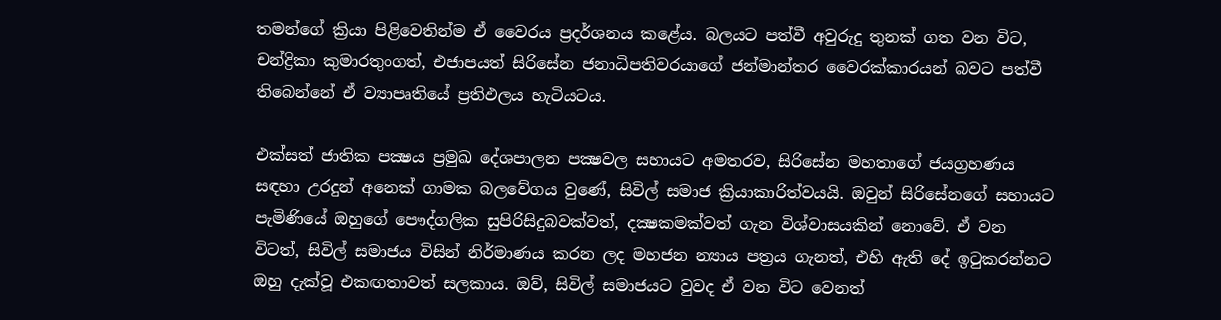තමන්ගේ ක්‍රියා පිළිවෙතින්ම ඒ වෛරය ප්‍රදර්ශනය කළේය. බලයට පත්වී අවුරුදු තුනක් ගත වන විට, චන්ද්‍රිකා කුමාරතුංගත්, එජාපයත් සිරිසේන ජනාධිපතිවරයාගේ ජන්මාන්තර වෛරක්කාරයන් බවට පත්වී තිබෙන්නේ ඒ ව්‍යාපෘතියේ ප්‍රතිඵලය හැටියටය.

එක්සත් ජාතික පක්‍ෂය ප්‍රමුඛ දේශපාලන පක්‍ෂවල සහායට අමතරව, සිරිසේන මහතාගේ ජයග්‍රහණය සඳහා උරදුන් අනෙක් ගාමක බලවේගය වුණේ, සිවිල් සමාජ ක්‍රියාකාරිත්වයයි. ඔවුන් සිරිසේනගේ සහායට පැමිණියේ ඔහුගේ පෞද්ගලික සුපිරිසිදුබවක්වත්, දක්‍ෂකමක්වත් ගැන විශ්වාසයකින් නොවේ. ඒ වන විටත්, සිවිල් සමාජය විසින් නිර්මාණය කරන ලද මහජන න්‍යාය පත්‍රය ගැනත්, එහි ඇති දේ ඉටුකරන්නට ඔහු දැක්වූ එකඟතාවත් සලකාය. ඔව්, සිවිල් සමාජයට වුවද ඒ වන විට වෙනත්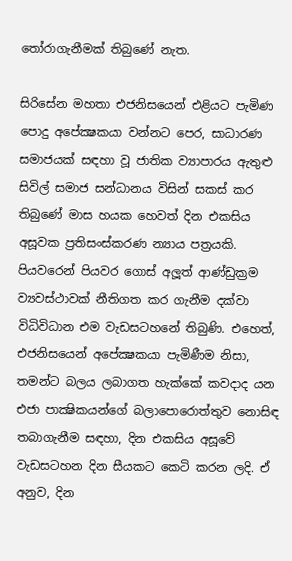තෝරාගැනීමක් තිබුණේ නැත.

සිරිසේන මහතා එජනිසයෙන් එළියට පැමිණ පොදු අපේක්‍ෂකයා වන්නට පෙර, සාධාරණ සමාජයක් සඳහා වූ ජාතික ව්‍යාපාරය ඇතුළු සිවිල් සමාජ සන්ධානය විසින් සකස් කර තිබුණේ මාස හයක හෙවත් දින එකසිය අසූවක ප්‍රතිසංස්කරණ න්‍යාය පත්‍රයකි. පියවරෙන් පියවර ගොස් අලූත් ආණ්ඩුක්‍රම ව්‍යවස්ථාවක් නීතිගත කර ගැනීම දක්වා විධිවිධාන එම වැඩසටහනේ තිබුණි. එහෙත්, එජනිසයෙන් අපේක්‍ෂකයා පැමිණීම නිසා, තමන්ට බලය ලබාගත හැක්කේ කවදාද යන එජා පාක්‍ෂිකයන්ගේ බලාපොරොත්තුව නොසිඳ තබාගැනීම සඳහා, දින එකසිය අසූවේ වැඩසටහන දින සීයකට කෙටි කරන ලදි. ඒ අනුව, දින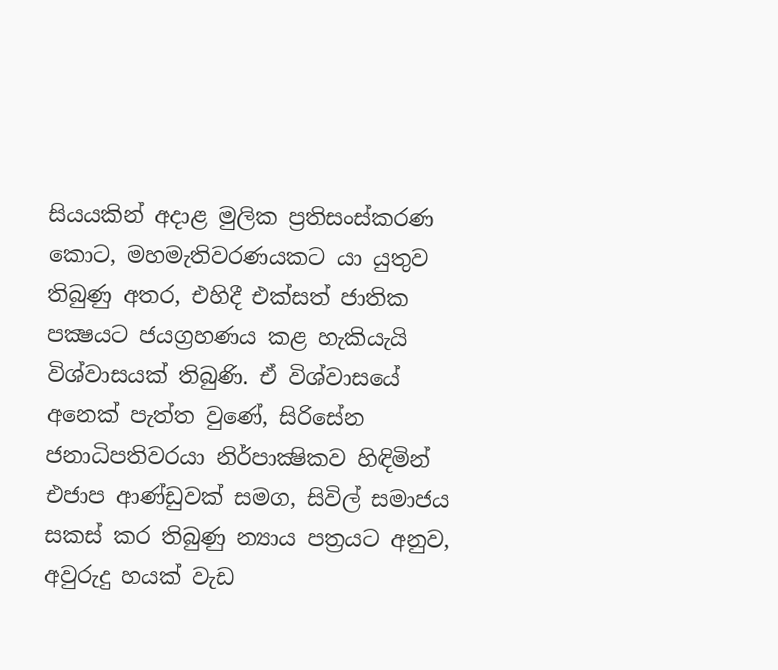සියයකින් අදාළ මුලික ප්‍රතිසංස්කරණ කොට, මහමැතිවරණයකට යා යුතුව තිබුණු අතර, එහිදී එක්සත් ජාතික පක්‍ෂයට ජයග්‍රහණය කළ හැකියැයි විශ්වාසයක් තිබුණි. ඒ විශ්වාසයේ අනෙක් පැත්ත වුණේ, සිරිසේන ජනාධිපතිවරයා නිර්පාක්‍ෂිකව හිඳිමින් එජාප ආණ්ඩුවක් සමග, සිවිල් සමාජය සකස් කර තිබුණු න්‍යාය පත්‍රයට අනුව, අවුරුදු හයක් වැඩ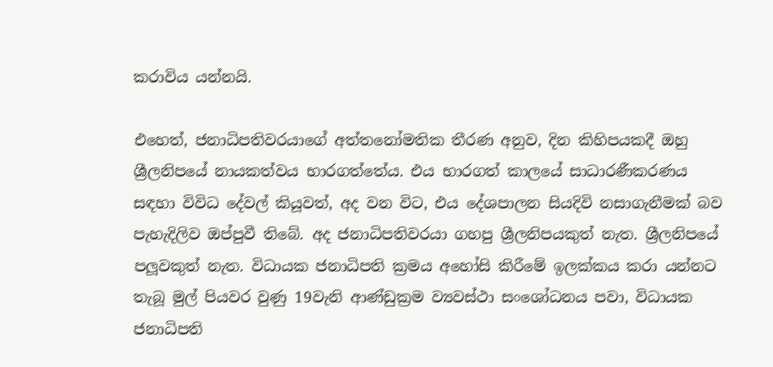කරාවිය යන්නයි.

එහෙත්, ජනාධිපතිවරයාගේ අත්තනෝමතික තීරණ අනුව, දින කිහිපයකදී ඔහු ශ්‍රීලනිපයේ නායකත්වය භාරගත්තේය. එය භාරගත් කාලයේ සාධාරණීකරණය සඳහා විවිධ දේවල් කියූවත්, අද වන විට, එය දේශපාලන සියදිවි නසාගැනීමක් බව පැහැදිලිව ඔප්පුවී තිබේ. අද ජනාධිපතිවරයා ගහපු ශ්‍රීලනිපයකුත් නැත. ශ්‍රීලනිපයේ පලූවකුත් නැත. විධායක ජනාධිපති ක්‍රමය අහෝසි කිරීමේ ඉලක්කය කරා යන්නට තැබූ මුල් පියවර වුණු 19වැනි ආණ්ඩුක්‍රම ව්‍යවස්ථා සංශෝධනය පවා, විධායක ජනාධිපති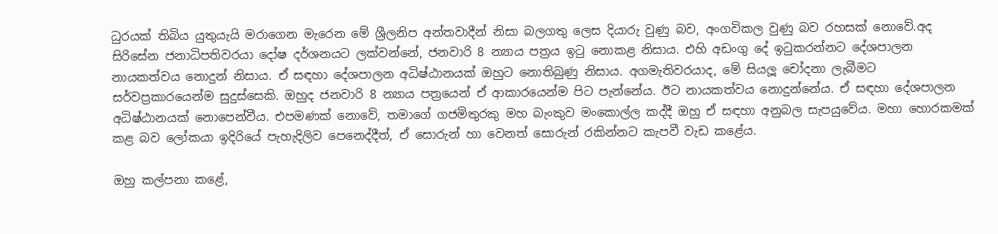ධුරයක් තිබිය යුතුයැයි මරාගෙන මැරෙන මේ ශ්‍රීලනිප අන්තවාදීන් නිසා බලගතු ලෙස දියාරු වුණු බව, අංගවිකල වුණු බව රහසක් නොවේ.අද සිරිසේන ජනාධිපතිවරයා දෝෂ දර්ශනයට ලක්වන්නේ, ජනවාරි 8 න්‍යාය පත්‍රය ඉටු නොකළ නිසාය. එහි අඩංගු දේ ඉටුකරන්නට දේශපාලන නායකත්වය නොදුන් නිසාය. ඒ සඳහා දේශපාලන අධිෂ්ඨානයක් ඔහුට නොතිබුණු නිසාය. අගමැතිවරයාද, මේ සියලූ චෝදනා ලැබීමට සර්වප්‍රකාරයෙන්ම සුදුස්සෙකි. ඔහුද ජනවාරි 8 න්‍යාය පත්‍රයෙන් ඒ ආකාරයෙන්ම පිට පැන්නේය. ඊට නායකත්වය නොදුන්නේය. ඒ සඳහා දේශපාලන අධිෂ්ඨානයක් නොපෙන්වීය. එපමණක් නොවේ, තමාගේ ගජමිතුරකු මහ බැංකුව මංකොල්ල කද්දී ඔහු ඒ සඳහා අනුබල සැපයුවේය. මහා හොරකමක් කළ බව ලෝකයා ඉදිරියේ පැහැදිලිව පෙනෙද්දීත්, ඒ සොරුන් හා වෙනත් සොරුන් රකින්නට කැපවී වැඩ කළේය.

ඔහු කල්පනා කළේ,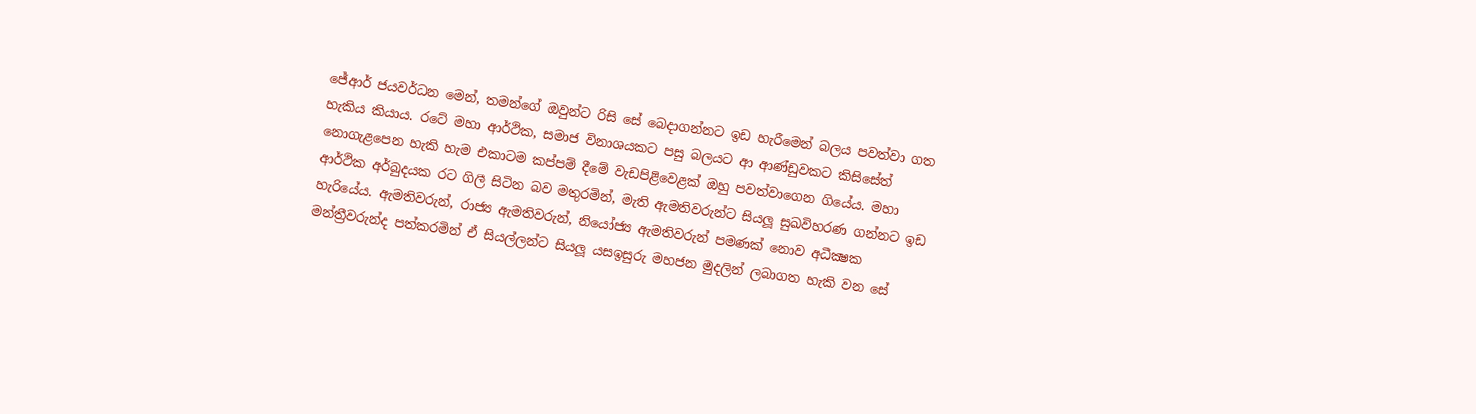ජේආර් ජයවර්ධන මෙන්, තමන්ගේ ඔවුන්ට රිසි සේ බෙදාගන්නට ඉඩ හැරීමෙන් බලය පවත්වා ගත හැකිය කියාය. රටේ මහා ආර්ථික, සමාජ විනාශයකට පසු බලයට ආ ආණ්ඩුවකට කිසිසේත් නොගැළපෙන හැකි හැම එකාටම කප්පම් දීමේ වැඩපිළිවෙළක් ඔහු පවත්වාගෙන ගියේය. මහා ආර්ථික අර්බුදයක රට ගිලී සිටින බව මතුරමින්, මැති ඇමතිවරුන්ට සියලූ සුඛවිහරණ ගන්නට ඉඩ හැරියේය. ඇමතිවරුන්, රාජ්‍ය ඇමතිවරුන්, නියෝජ්‍ය ඇමතිවරුන් පමණක් නොව අධීක්‍ෂක මන්ත්‍රීවරුන්ද පත්කරමින් ඒ සියල්ලන්ට සියලූ යසඉසුරු මහජන මුදලින් ලබාගත හැකි වන සේ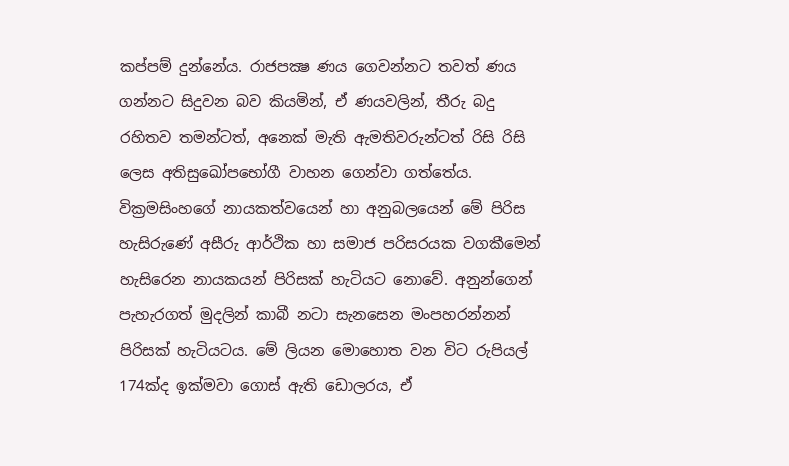කප්පම් දුන්නේය. රාජපක්‍ෂ ණය ගෙවන්නට තවත් ණය ගන්නට සිදුවන බව කියමින්, ඒ ණයවලින්, තීරු බදු රහිතව තමන්ටත්, අනෙක් මැති ඇමතිවරුන්ටත් රිසි රිසි ලෙස අතිසුඛෝපභෝගී වාහන ගෙන්වා ගත්තේය. වික්‍රමසිංහගේ නායකත්වයෙන් හා අනුබලයෙන් මේ පිරිස හැසිරුණේ අසීරු ආර්ථික හා සමාජ පරිසරයක වගකීමෙන් හැසිරෙන නායකයන් පිරිසක් හැටියට නොවේ. අනුන්ගෙන් පැහැරගත් මුදලින් කාබී නටා සැනසෙන මංපහරන්නන් පිරිසක් හැටියටය. මේ ලියන මොහොත වන විට රුපියල් 174ක්ද ඉක්මවා ගොස් ඇති ඩොලරය, ඒ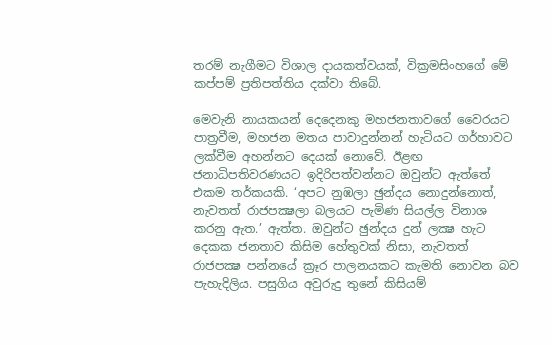තරම් නැගීමට විශාල දායකත්වයක්, වික්‍රමසිංහගේ මේ කප්පම් ප්‍රතිපත්තිය දක්වා තිබේ.

මෙවැනි නායකයන් දෙදෙනකු මහජනතාවගේ වෛරයට පාත්‍රවීම, මහජන මතය පාවාදුන්නන් හැටියට ගර්හාවට ලක්වීම අහන්නට දෙයක් නොවේ. ඊළඟ ජනාධිපතිවරණයට ඉදිරිපත්වන්නට ඔවුන්ට ඇත්තේ එකම තර්කයකි. ‘අපට නුඹලා ඡුන්දය නොදුන්නොත්, නැවතත් රාජපක්‍ෂලා බලයට පැමිණ සියල්ල විනාශ කරනු ඇත.’ ඇත්ත. ඔවුන්ට ඡුන්දය දුන් ලක්‍ෂ හැට දෙකක ජනතාව කිසිම හේතුවක් නිසා, නැවතත් රාජපක්‍ෂ පන්නයේ ක්‍රෑර පාලනයකට කැමති නොවන බව පැහැදිලිය. පසුගිය අවුරුදු තුනේ කිසියම්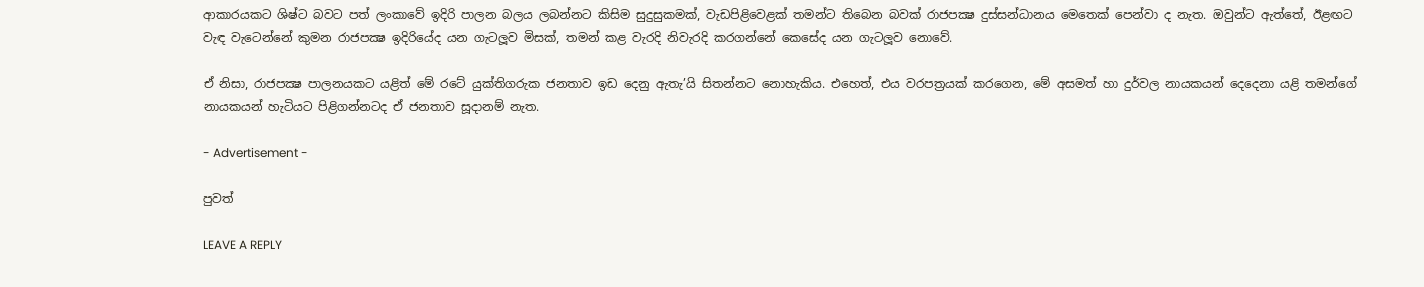ආකාරයකට ශිෂ්ට බවට පත් ලංකාවේ ඉදිරි පාලන බලය ලබන්නට කිසිම සුදුසුකමක්, වැඩපිළිවෙළක් තමන්ට තිබෙන බවක් රාජපක්‍ෂ දුස්සන්ධානය මෙතෙක් පෙන්වා ද නැත. ඔවුන්ට ඇත්තේ, ඊළඟට වැඳ වැටෙන්නේ කුමන රාජපක්‍ෂ ඉදිරියේද යන ගැටලූව මිසක්, තමන් කළ වැරදි නිවැරදි කරගන්නේ කෙසේද යන ගැටලූව නොවේ.

ඒ නිසා, රාජපක්‍ෂ පාලනයකට යළිත් මේ රටේ යුක්තිගරුක ජනතාව ඉඩ දෙනු ඇතැ’යි සිතන්නට නොහැකිය. එහෙත්, එය වරපත්‍රයක් කරගෙන, මේ අසමත් හා දුර්වල නායකයන් දෙදෙනා යළි තමන්ගේ නායකයන් හැටියට පිළිගන්නටද ඒ ජනතාව සූදානම් නැත.

- Advertisement -

පුවත්

LEAVE A REPLY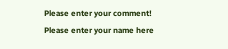Please enter your comment!
Please enter your name here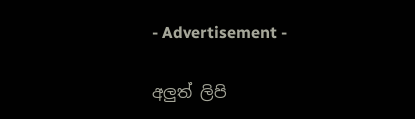- Advertisement -

අලුත් ලිපි